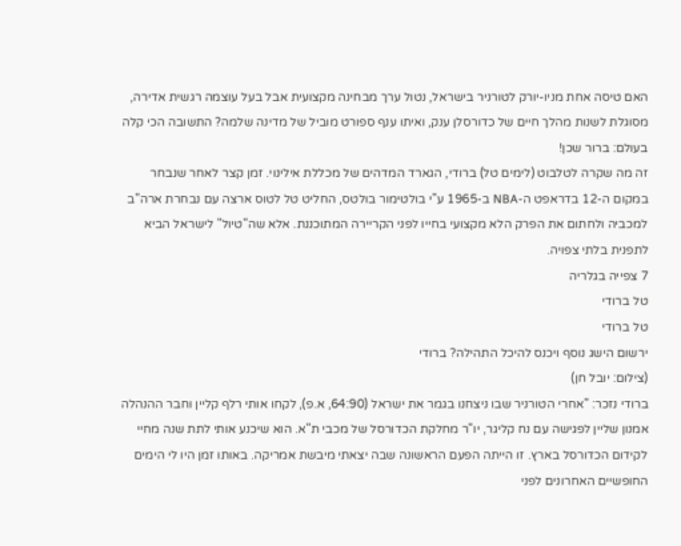האם טיסה אחת מניו-יורק לטורניר בישראל, נטול ערך מבחינה מקצועית אבל בעל עוצמה רגשית אדירה, מסוגלת לשנות מהלך חיים של כדורסלן ענק, ואיתו ענף ספורט מוביל של מדינה שלמה? התשובה הכי קלה בעולם: ברור שכן!
זה מה שקרה לטלבוט (לימים טל) ברודי, הגארד המדהים של מכללת אילינוי. זמן קצר לאחר שנבחר במקום ה-12 בדראפט ה-NBA ב-1965 ע"י בולטימור בולטס, החליט טל לטוס ארצה עם נבחרת ארה"ב למכביה ולחתום את הפרק הלא מקצועי בחייו לפני הקריירה המתוכננת. אלא שה"טיול" לישראל הביא לתפנית בלתי צפויה.
7 צפייה בגלריה
טל ברודי
טל ברודי
ירשום הישג נוסף ויכנס להיכל התהילה? ברודי
(צילום: יובל חן)
ברודי נזכר: "אחרי הטורניר שבו ניצחנו בגמר את ישראל (64:90, א.פ), לקחו אותי רלף קליין וחבר ההנהלה אמנון שליין לפגישה עם נח קליגר, יו"ר מחלקת הכדורסל של מכבי ת"א. הוא שיכנע אותי לתת שנה מחיי לקידום הכדורסל בארץ. זו הייתה הפעם הראשונה שבה יצאתי מיבשת אמריקה. באותו זמן היו לי הימים החופשיים האחרונים לפני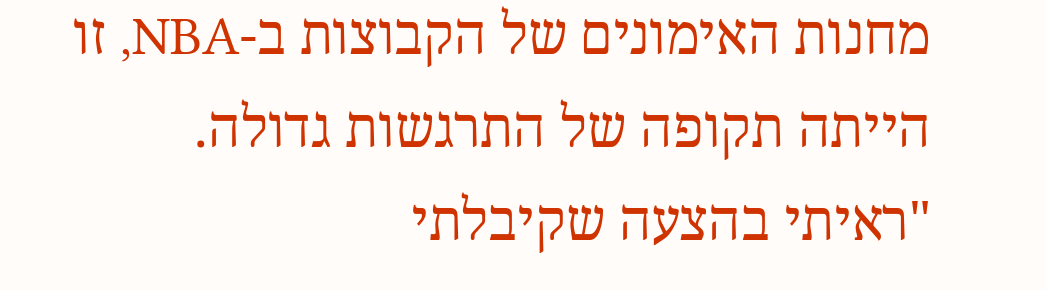מחנות האימונים של הקבוצות ב-NBA, זו הייתה תקופה של התרגשות גדולה.
"ראיתי בהצעה שקיבלתי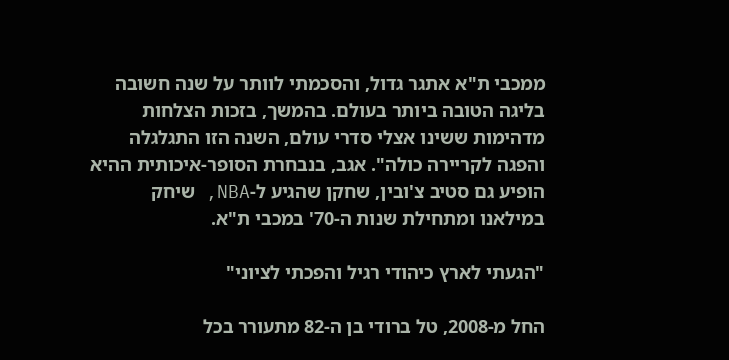ממכבי ת"א אתגר גדול, והסכמתי לוותר על שנה חשובה בליגה הטובה ביותר בעולם. בהמשך, בזכות הצלחות מדהימות ששינו אצלי סדרי עולם, השנה הזו התגלגלה והפגה לקריירה כולה". אגב, בנבחרת הסופר-איכותית ההיא הופיע גם סטיב צ'ובין, שחקן שהגיע ל-NBA, שיחק במילאנו ומתחילת שנות ה-70' במכבי ת"א.

"הגעתי לארץ כיהודי רגיל והפכתי לציוני"

החל מ-2008, טל ברודי בן ה-82 מתעורר בכל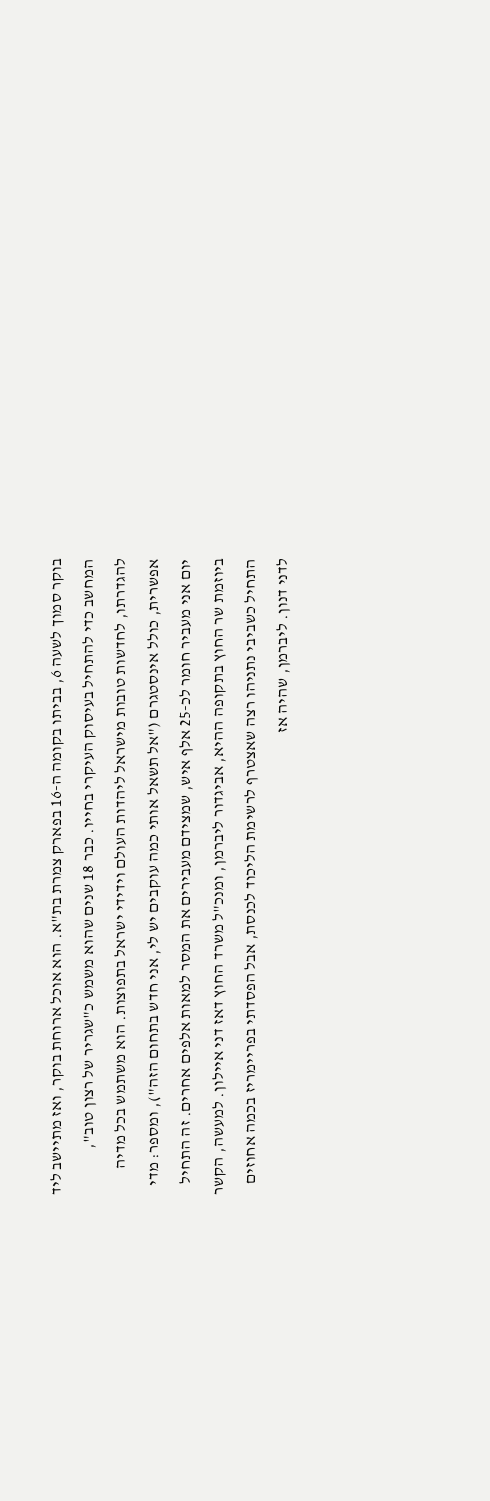בוקר סמוך לשעה 6, בביתו בקומה ה-16 בפארק צמרת בת"א. הוא אוכל ארוחת בוקר, ואז מתיישב ליד המחשב כדי להתחיל בעיסוק העיקרי בחייו. כבר 18 שנים שהוא משמש כ"שגריר של רצון טוב", להגדרתו, לחדשות טובות מישראל ליהדות העולם וידידי ישראל בתפוצות. הוא משתמש בכל מדיה אפשרית, כולל אינסטגרם ("אל תשאל אותי כמה עוקבים יש לי, אני חדש בתחום הזה"), ומספר: מדי יום אני מעביר חומר לכ-25 אלף איש, שמצידם מעבירים את המסר למאות אלפים אחרים. זה התחיל ביוזמת שר החוץ בתקופה ההיא, אביגדור ליברמן, ומנכ"ל משרד החוץ דאז דני איילון. למעשה, הקשר התחיל כשביבי נתניהו רצה שאצטרף לרשימת הליכוד לכנסת, אבל הפסדתי בפריימריז בכמה אחוזים לדני דנון. ליברמן, שהיה אז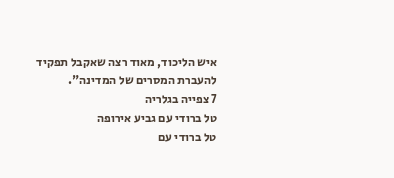איש הליכוד, מאוד רצה שאקבל תפקיד להעברת המסרים של המדינה".
7 צפייה בגלריה
טל ברודי עם גביע אירופה
טל ברודי עם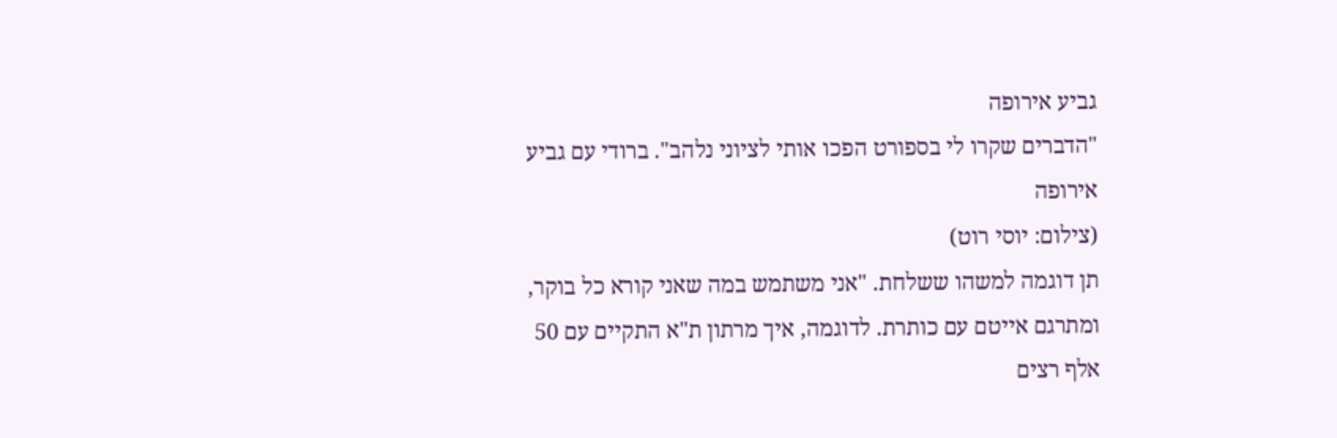גביע אירופה
"הדברים שקרו לי בספורט הפכו אותי לציוני נלהב". ברודי עם גביע אירופה
(צילום: יוסי רוט)
תן דוגמה למשהו ששלחת. "אני משתמש במה שאני קורא כל בוקר, ומתרגם אייטם עם כותרת. לדוגמה, איך מרתון ת"א התקיים עם 50 אלף רצים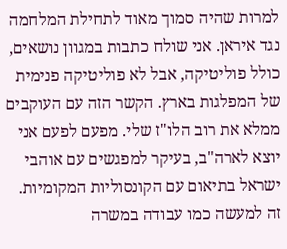למרות שהיה סמוך מאוד לתחילת המלחמה נגד איראן. אני שולח כתבות במגוון נושאים, כולל פוליטיקה, אבל לא פוליטיקה פנימית של המפלגות בארץ. הקשר הזה עם העוקבים ממלא את רוב הלו"ז שלי. מפעם לפעם אני יוצא לארה"ב, בעיקר למפגשים עם אוהבי ישראל בתיאום עם הקונסוליות המקומיות. זה למעשה כמו עבודה במשרה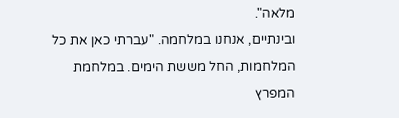מלאה".
ובינתיים, אנחנו במלחמה. "עברתי כאן את כל המלחמות, החל מששת הימים. במלחמת המפרץ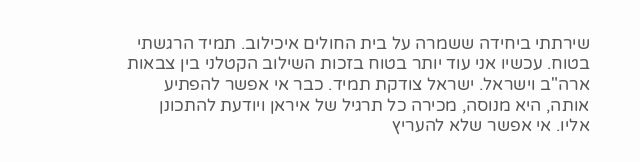שירתתי ביחידה ששמרה על בית החולים איכילוב. תמיד הרגשתי בטוח. עכשיו אני עוד יותר בטוח בזכות השילוב הקטלני בין צבאות ארה"ב וישראל. ישראל צודקת תמיד. כבר אי אפשר להפתיע אותה, היא מנוסה, מכירה כל תרגיל של איראן ויודעת להתכונן אליו. אי אפשר שלא להעריץ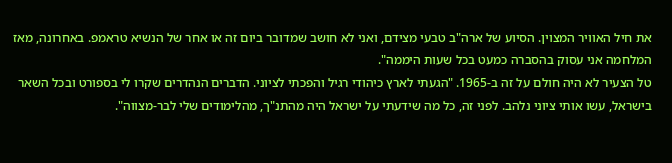את חיל האוויר המצוין. הסיוע של ארה"ב טבעי מצידם, ואני לא חושב שמדובר ביום זה או אחר של הנשיא טראמפ. באחרונה, מאז המלחמה אני עסוק בהסברה כמעט בכל שעות היממה".
טל הצעיר לא היה חולם על זה ב-1965. "הגעתי לארץ כיהודי רגיל והפכתי לציוני. הדברים הנהדרים שקרו לי בספורט ובכל השאר בישראל, עשו אותי ציוני נלהב. לפני זה, כל מה שידעתי על ישראל היה מהתנ"ך, מהלימודים שלי לבר-מצווה".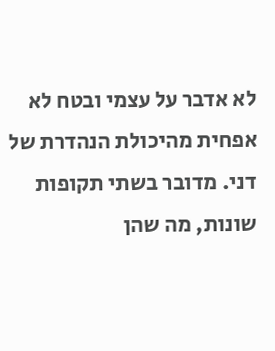לא אדבר על עצמי ובטח לא אפחית מהיכולת הנהדרת של דני. מדובר בשתי תקופות שונות, מה שהן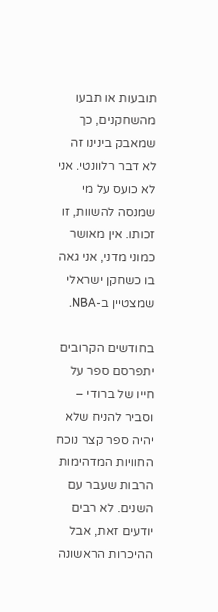תובעות או תבעו מהשחקנים, כך שמאבק בינינו זה לא דבר רלוונטי. אני לא כועס על מי שמנסה להשוות, זו זכותו. אין מאושר כמוני מדני, אני גאה בו כשחקן ישראלי שמצטיין ב-NBA.

בחודשים הקרובים יתפרסם ספר על חייו של ברודי – וסביר להניח שלא יהיה ספר קצר נוכח החוויות המדהימות הרבות שעבר עם השנים. לא רבים יודעים זאת, אבל ההיכרות הראשונה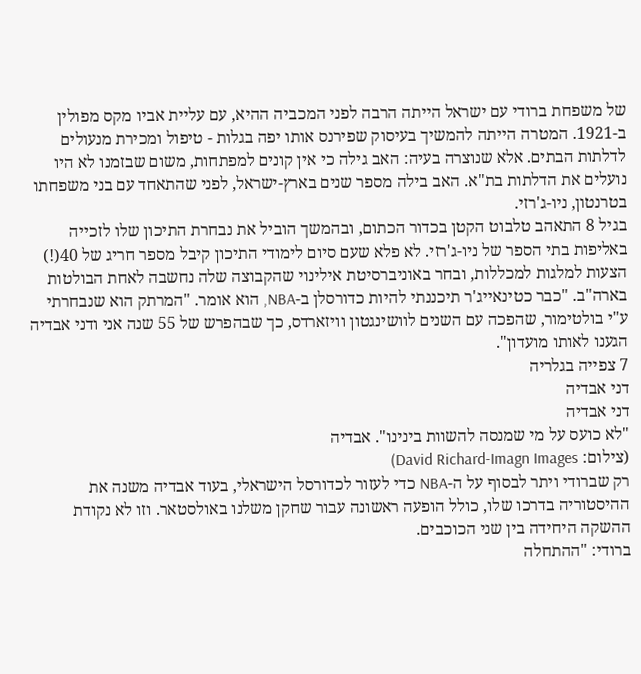של משפחת ברודי עם ישראל הייתה הרבה לפני המכביה ההיא, עם עליית אביו מקס מפולין ב-1921. המטרה הייתה להמשיך בעיסוק שפירנס אותו יפה בגלות - טיפול ומכירת מנעולים לדלתות הבתים. אלא שנוצרה בעיה: האב גילה כי אין קונים למפתחות, משום שבזמנו לא היו נועלים את הדלתות בת"א. האב בילה מספר שנים בארץ-ישראל, לפני שהתאחד עם בני משפחתו בטרנטון, ניו-ג'רזי.
בגיל 8 התאהב טלבוט הקטן בכדור הכתום, ובהמשך הוביל את נבחרת התיכון שלו לזכייה באליפות בתי הספר של ניו-ג'רזי. לא פלא שעם סיום לימודי התיכון קיבל מספר חריג של 40(!) הצעות למלגות למכללות, ובחר באוניברסיטת אילינוי שהקבוצה שלה נחשבה לאחת הבולטות בארה"ב. "כבר כטינאייג'ר תיכננתי להיות כדורסלן ב-NBA, הוא אומר. "המרתק הוא שנבחרתי ע"י בולטימור, שהפכה עם השנים לוושינגטון וויזארדס, כך שבהפרש של 55 שנה אני ודני אבדיה הגענו לאותו מועדון".
7 צפייה בגלריה
דני אבדיה
דני אבדיה
"לא כועס על מי שמנסה להשוות בינינו". אבדיה
(צילום: David Richard-Imagn Images)
רק שברודי ויתר לבסוף על ה-NBA כדי לעזור לכדורסל הישראלי, בעוד אבדיה משנה את ההיסטוריה בדרכו שלו, כולל הופעה ראשונה עבור שחקן משלנו באולסטאר. וזו לא נקודת ההשקה היחידה בין שני הכוכבים.
ברודי: "ההתחלה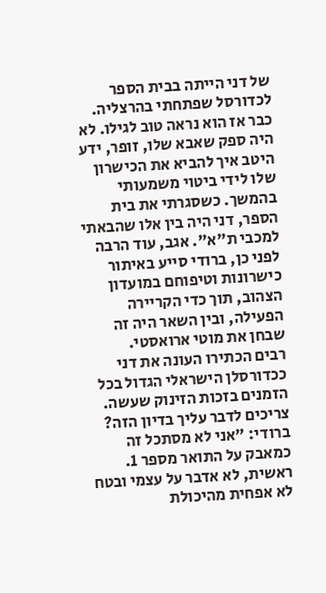של דני הייתה בבית הספר לכדורסל שפתחתי בהרצליה. כבר אז הוא נראה טוב לגילו. לא היה ספק שאבא שלו, זופר, ידע היטב איך להביא את הכישרון שלו לידי ביטוי משמעותי בהמשך. כשסגרתי את בית הספר, דני היה בין אלו שהבאתי למכבי ת"א". אגב, עוד הרבה לפני כן, ברודי סייע באיתור כישרונות וטיפוחם במועדון הצהוב, תוך כדי הקריירה הפעילה, ובין השאר היה זה שבחן את מוטי ארואסטי.
רבים הכתירו העונה את דני ככדורסלן הישראלי הגדול בכל הזמנים בזכות הזינוק שעשה. צריכים לדבר עליך בדיון הזה? ברודי: "אני לא מסתכל זה כמאבק על התואר מספר 1. ראשית, לא אדבר על עצמי ובטח לא אפחית מהיכולת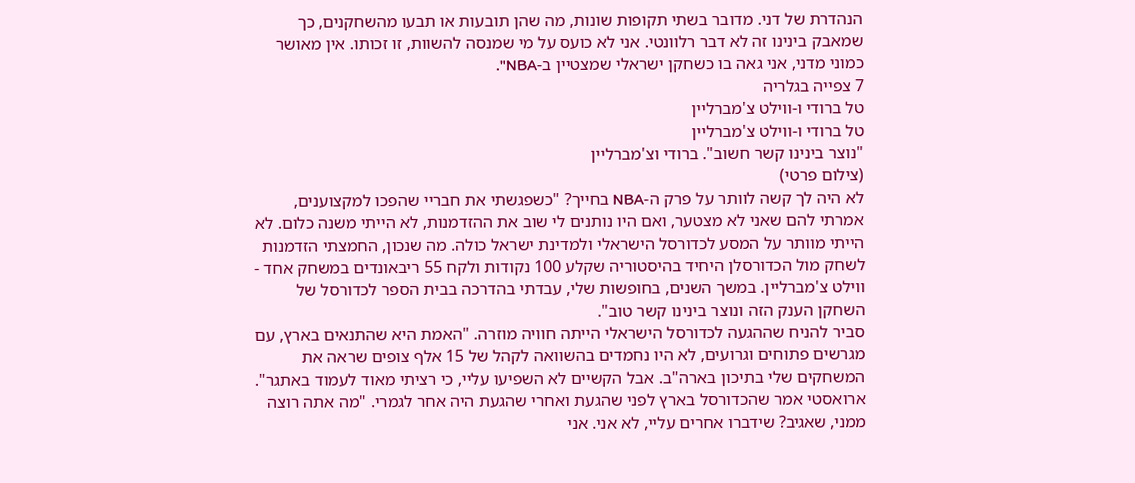הנהדרת של דני. מדובר בשתי תקופות שונות, מה שהן תובעות או תבעו מהשחקנים, כך שמאבק בינינו זה לא דבר רלוונטי. אני לא כועס על מי שמנסה להשוות, זו זכותו. אין מאושר כמוני מדני, אני גאה בו כשחקן ישראלי שמצטיין ב-NBA".
7 צפייה בגלריה
טל ברודי ו-ווילט צ'מברליין
טל ברודי ו-ווילט צ'מברליין
"נוצר בינינו קשר חשוב". ברודי וצ'מברליין
(צילום פרטי)
לא היה לך קשה לוותר על פרק ה-NBA בחייך? "כשפגשתי את חבריי שהפכו למקצוענים, אמרתי להם שאני לא מצטער, ואם היו נותנים לי שוב את ההזדמנות, לא הייתי משנה כלום. לא הייתי מוותר על המסע לכדורסל הישראלי ולמדינת ישראל כולה. מה שנכון, החמצתי הזדמנות לשחק מול הכדורסלן היחיד בהיסטוריה שקלע 100 נקודות ולקח 55 ריבאונדים במשחק אחד - ווילט צ'מברליין. במשך השנים, בחופשות שלי, עבדתי בהדרכה בבית הספר לכדורסל של השחקן הענק הזה ונוצר בינינו קשר טוב".
סביר להניח שההגעה לכדורסל הישראלי הייתה חוויה מוזרה. "האמת היא שהתנאים בארץ, עם מגרשים פתוחים וגרועים, לא היו נחמדים בהשוואה לקהל של 15 אלף צופים שראה את המשחקים שלי בתיכון בארה"ב. אבל הקשיים לא השפיעו עליי, כי רציתי מאוד לעמוד באתגר".
ארואסטי אמר שהכדורסל בארץ לפני שהגעת ואחרי שהגעת היה אחר לגמרי. "מה אתה רוצה ממני, שאגיב? שידברו אחרים עליי, לא אני. אני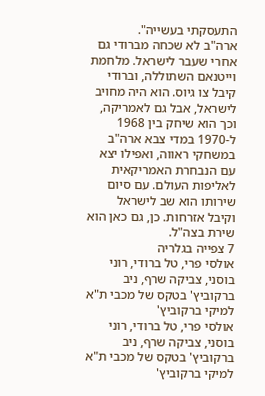התעסקתי בעשייה".
ארה"ב לא שכחה מברודי גם אחרי שעבר לישראל. מלחמת וייטנאם השתוללה, וברודי קיבל צו גיוס. הוא היה מחויב לישראל, אבל גם לאמריקה, וכך הוא שיחק בין 1968 ל-1970 במדי צבא ארה"ב במשחקי ראווה, ואפילו יצא עם הנבחרת האמריקאית לאליפות העולם. עם סיום שירותו הוא שב לישראל וקיבל אזרחות. כן, גם כאן הוא שירת בצה"ל.
7 צפייה בגלריה
אולסי פרי, טל ברודי, רוני בוסני, צביקה שרף, ניב ברקוביץ' בטקס של מכבי ת"א למיקי ברקוביץ'
אולסי פרי, טל ברודי, רוני בוסני, צביקה שרף, ניב ברקוביץ' בטקס של מכבי ת"א למיקי ברקוביץ'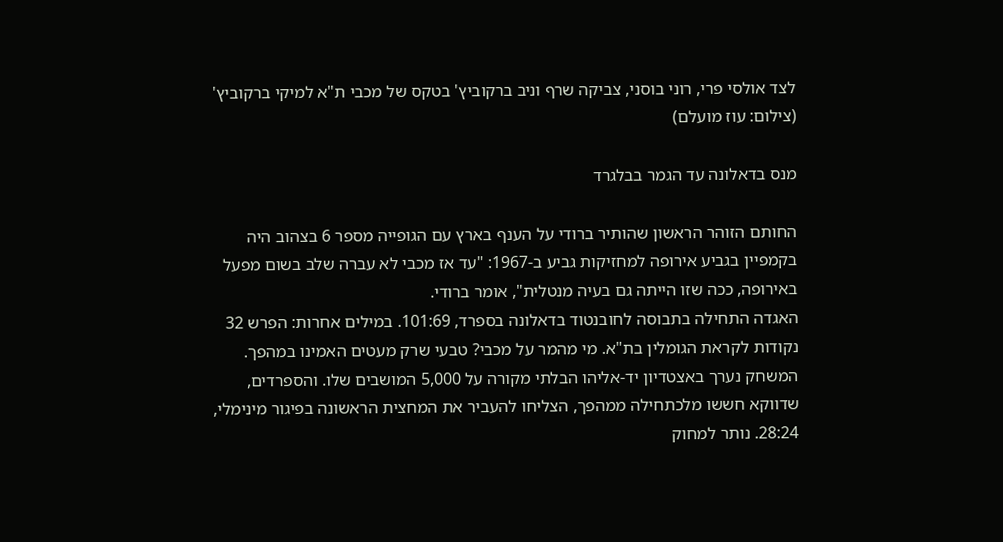לצד אולסי פרי, רוני בוסני, צביקה שרף וניב ברקוביץ' בטקס של מכבי ת"א למיקי ברקוביץ'
(צילום: עוז מועלם)

מנס בדאלונה עד הגמר בבלגרד

החותם הזוהר הראשון שהותיר ברודי על הענף בארץ עם הגופייה מספר 6 בצהוב היה בקמפיין בגביע אירופה למחזיקות גביע ב-1967: "עד אז מכבי לא עברה שלב בשום מפעל באירופה, ככה שזו הייתה גם בעיה מנטלית", אומר ברודי.
האגדה התחילה בתבוסה לחובנטוד בדאלונה בספרד, 101:69. במילים אחרות: הפרש 32 נקודות לקראת הגומלין בת"א. מי מהמר על מכבי? טבעי שרק מעטים האמינו במהפך. המשחק נערך באצטדיון יד-אליהו הבלתי מקורה על 5,000 המושבים שלו. והספרדים, שדווקא חששו מלכתחילה ממהפך, הצליחו להעביר את המחצית הראשונה בפיגור מינימלי, 28:24. נותר למחוק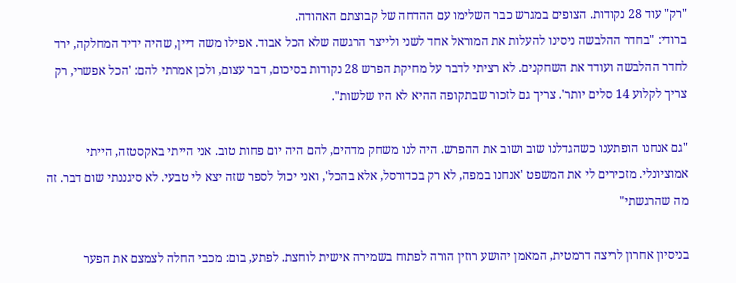"רק" עוד 28 נקודות. הצופים במגרש כבר השלימו עם ההדחה של קבוצתם האהודה.
ברודי: "בחדר ההלבשה ניסינו להעלות את המוראל אחד לשני ולייצר הרגשה שלא הכל אבוד. אפילו משה דיין, שהיה ידיד המחלקה, ירד לחדר ההלבשה ועודד את השחקנים. לא רציתי לדבר על מחיקת הפרש 28 נקודות בסיכום, דבר עצום, ולכן אמרתי להם: 'הכל אפשרי, רק צריך לקלוע 14 סלים יותר'. צריך גם לזכור שבתקופה ההיא לא היו שלשות".

"גם אנחנו הופתענו כשהגדלנו שוב ושוב את ההפרש. היה לנו משחק מדהים, להם היה יום פחות טוב. אני הייתי באקסטזה, הייתי אמוציונלי. מזכירים לי את המשפט 'אנחנו במפה, לא רק בכדורסל, אלא בהכל', ואני יכול לספר שזה יצא לי טבעי. לא סיגננתי שום דבר. זה מה שהרגשתי"

בניסיון אחרון לריצה דרמטית, המאמן יהושע רוזין הורה לפתוח בשמירה אישית לוחצת. לפתע, בום: מכבי החלה לצמצם את הפער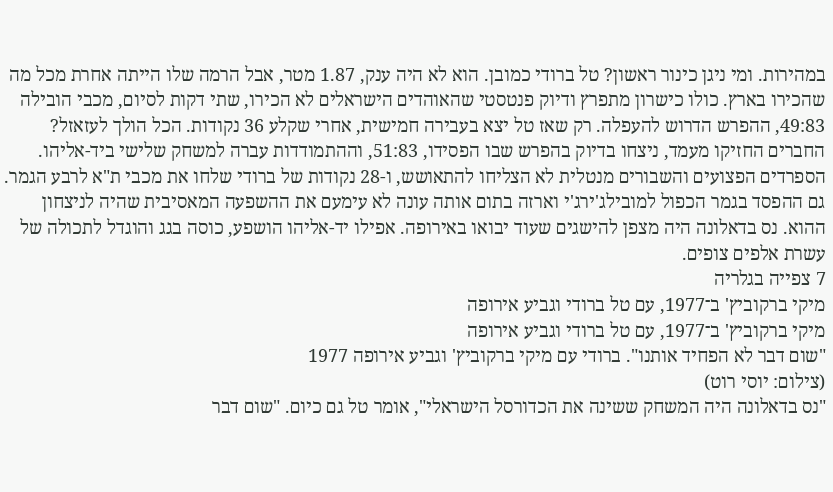במהירות. ומי ניגן כינור ראשון? טל ברודי כמובן. הוא לא היה ענק, 1.87 מטר, אבל הרמה שלו הייתה אחרת מכל מה שהכירו בארץ. כולו כישרון מתפרץ ודיוק פנטסטי שהאוהדים הישראלים לא הכירו, שתי דקות לסיום, מכבי הובילה 49:83, ההפרש הדרוש להעפלה. רק שאז טל יצא בעבירה חמישית, אחרי שקלע 36 נקודות. הכל הולך לעזאזל? החברים החזיקו מעמד, ניצחו בדיוק בהפרש שבו הפסידו, 51:83, וההתמודדות עברה למשחק שלישי ביד-אליהו. הספרדים הפצועים והשבורים מנטלית לא הצליחו להתאושש, ו-28 נקודות של ברודי שלחו את מכבי ת"א לרבע הגמר. גם ההפסד בגמר הכפול למובילג'ירג'י וארזה בתום אותה עונה לא עימעם את ההשפעה המאסיבית שהיה לניצחון ההוא. נס בדאלונה היה מצפן להישגים שעוד יבואו באירופה. אפילו יד-אליהו הושפע, כוסה בגג והוגדל לתכולה של עשרת אלפים צופים.
7 צפייה בגלריה
מיקי ברקוביץ' ב־1977, עם טל ברודי וגביע אירופה
מיקי ברקוביץ' ב־1977, עם טל ברודי וגביע אירופה
"שום דבר לא הפחיד אותנו". ברודי עם מיקי ברקוביץ' וגביע אירופה 1977
(צילום: יוסי רוט)
"נס בדאלונה היה המשחק ששינה את הכדורסל הישראלי", אומר טל גם כיום. "שום דבר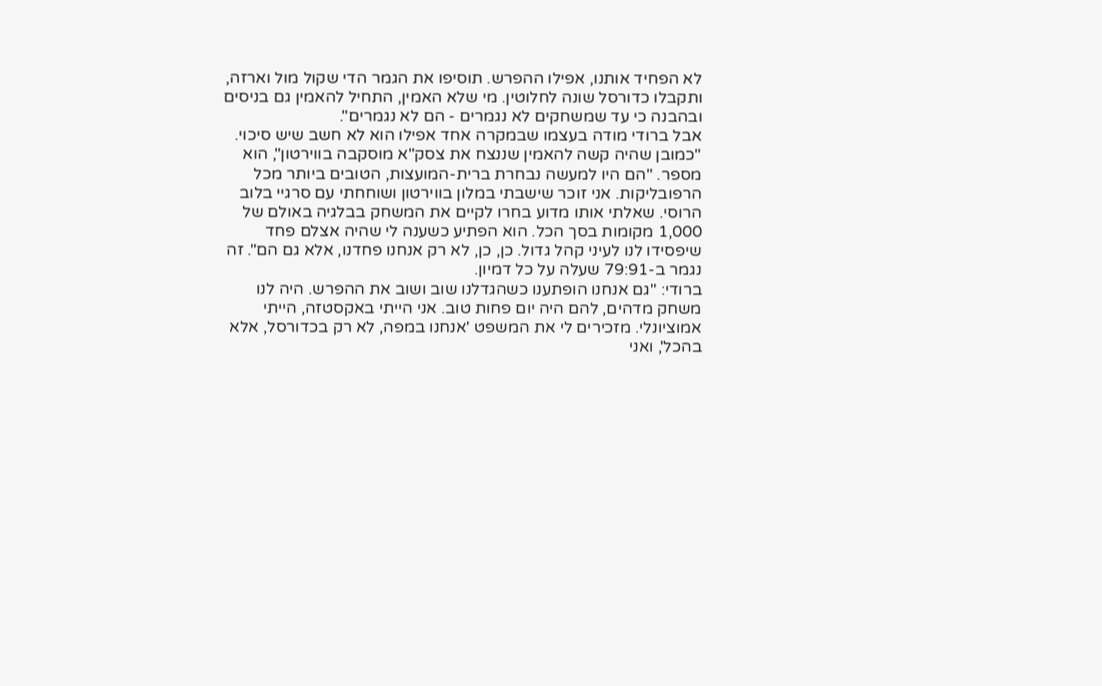לא הפחיד אותנו, אפילו ההפרש. תוסיפו את הגמר הדי שקול מול וארזה, ותקבלו כדורסל שונה לחלוטין. מי שלא האמין, התחיל להאמין גם בניסים ובהבנה כי עד שמשחקים לא נגמרים - הם לא נגמרים".
אבל ברודי מודה בעצמו שבמקרה אחד אפילו הוא לא חשב שיש סיכוי. "כמובן שהיה קשה להאמין שננצח את צסק"א מוסקבה בווירטון", הוא מספר. "הם היו למעשה נבחרת ברית-המועצות, הטובים ביותר מכל הרפובליקות. אני זוכר שישבתי במלון בווירטון ושוחחתי עם סרגיי בלוב הרוסי. שאלתי אותו מדוע בחרו לקיים את המשחק בבלגיה באולם של 1,000 מקומות בסך הכל. הוא הפתיע כשענה לי שהיה אצלם פחד שיפסידו לנו לעיני קהל גדול. כן, כן, לא רק אנחנו פחדנו, אלא גם הם". זה נגמר ב-79:91 שעלה על כל דמיון.
ברודי: "גם אנחנו הופתענו כשהגדלנו שוב ושוב את ההפרש. היה לנו משחק מדהים, להם היה יום פחות טוב. אני הייתי באקסטזה, הייתי אמוציונלי. מזכירים לי את המשפט 'אנחנו במפה, לא רק בכדורסל, אלא בהכל', ואני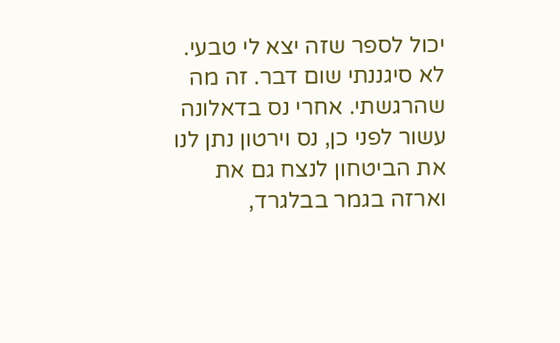יכול לספר שזה יצא לי טבעי. לא סיגננתי שום דבר. זה מה שהרגשתי. אחרי נס בדאלונה עשור לפני כן, נס וירטון נתן לנו את הביטחון לנצח גם את וארזה בגמר בבלגרד,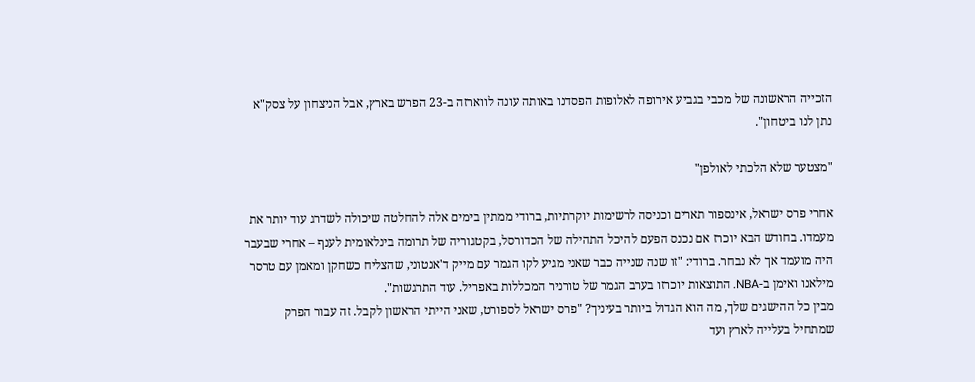הזכייה הראשונה של מכבי בגביע אירופה לאלופות הפסדנו באותה עונה לווארזה ב-23 הפרש בארץ, אבל הניצחון על צסק"א נתן לנו ביטחון".

"מצטער שלא הלכתי לאולפן"

אחרי פרס ישראל, אינספור תארים וכניסה לרשימות יוקרתיות, ברודי ממתין בימים אלה להחלטה שיכולה לשדרג עוד יותר את מעמדו. בחודש הבא יוכרז אם נכנס הפעם להיכל התהילה של הכדורסל, בקטגוריה של תרומה בינלאומית לענף – אחרי שבעבר היה מועמד אך לא נבחר. ברודי: "זו שנה שנייה כבר שאני מגיע לקו הגמר עם מייק ד'אנטוני, שהצליח כשחקן ומאמן עם טרסר מילאנו ואימן ב-NBA. התוצאות יוכרזו בערב הגמר של טורניר המכללות באפריל. עוד התרגשות".
מבין כל ההישגים שלך, מה הוא הגדול ביותר בעיניך? "פרס ישראל לספורט, שאני הייתי הראשון לקבל. זה עבור הפרק שמתחיל בעלייה לארץ ועד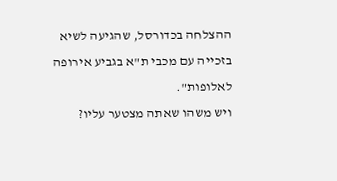ההצלחה בכדורסל, שהגיעה לשיא בזכייה עם מכבי ת"א בגביע אירופה לאלופות".
ויש משהו שאתה מצטער עליו?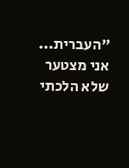"העברית... אני מצטער שלא הלכתי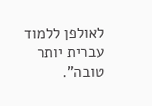לאולפן ללמוד עברית יותר טובה".